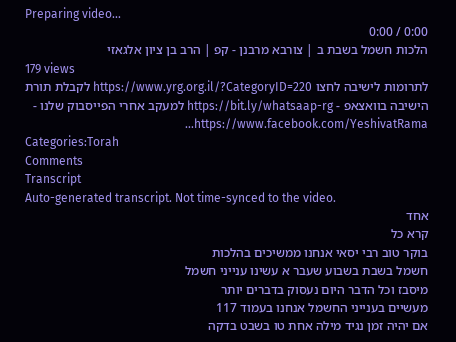Preparing video...
0:00 / 0:00
הלכות חשמל בשבת ב | צורבא מרבנן - קפ | הרב בן ציון אלגאזי
179 views
לתרומות לישיבה לחצו https://www.yrg.org.il/?CategoryID=220 לקבלת תורת הישיבה בוואצאפ - https://bit.ly/whatsaap-rg למעקב אחרי הפייסבוק שלנו - https://www.facebook.com/YeshivatRama...
Categories:Torah
Comments
Transcript
Auto-generated transcript. Not time-synced to the video.
אחד
קרא כל
בוקר טוב רבי יסאי אנחנו ממשיכים בהלכות
חשמל בשבת בשבוע שעבר א עשינו ענייני חשמל
מיסבז וכל הדבר היום נעסוק בדברים יותר
מעשיים בענייני החשמל אנחנו בעמוד 117
אם יהיה זמן נגיד מילה אחת טו בשבט בדקה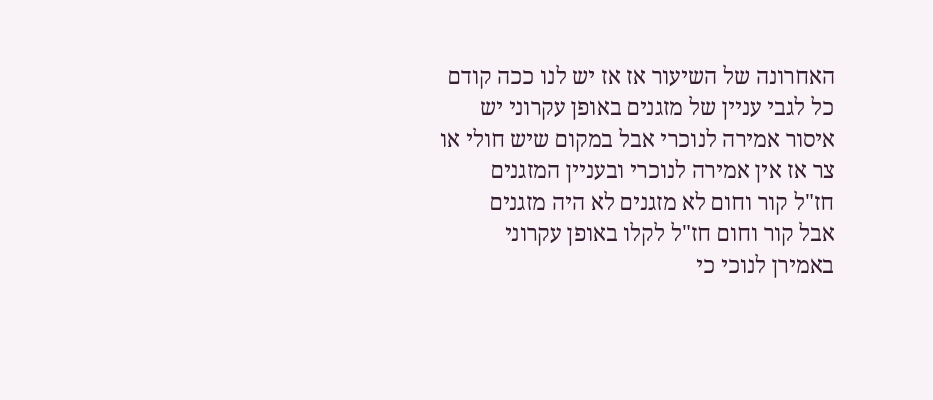האחרונה של השיעור אז אז יש לנו ככה קודם
כל לגבי עניין של מזגנים באופן עקרוני יש
איסור אמירה לנוכרי אבל במקום שיש חולי או
צר אז אין אמירה לנוכרי ובעניין המזגנים
חז"ל קור וחום לא מזגנים לא היה מזגנים
אבל קור וחום חז"ל לקלו באופן עקרוני
באמירן לנוכי כי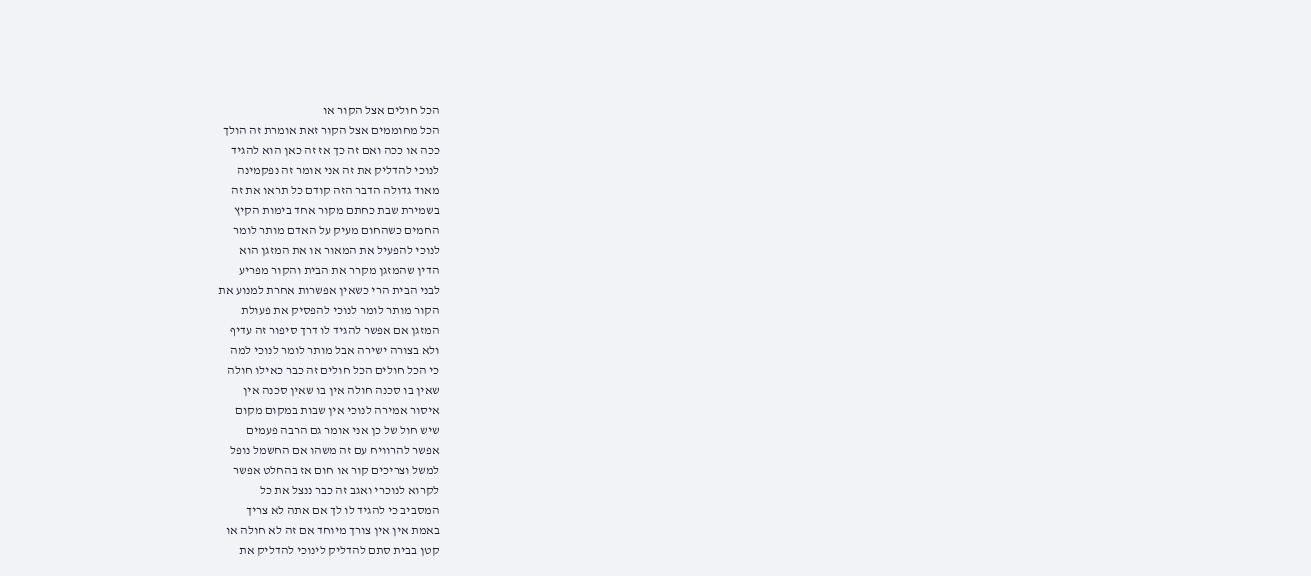הכל חולים אצל הקור או
הכל מחוממים אצל הקור זאת אומרת זה הולך
ככה או ככה ואם זה כך אז זה כאן הוא להגיד
לנוכי להדליק את זה אני אומר זה נפקמינה
מאוד גדולה הדבר הזה קודם כל תראו את זה
בשמירת שבת כחתם מקור אחד בימות הקיץ
החמים כשהחום מעיק על האדם מותר לומר
לנוכי להפעיל את המאור או את המזגן הוא
הדין שהמזגן מקרר את הבית והקור מפריע
לבני הבית הרי כשאין אפשרות אחרת למנוע את
הקור מותר לומר לנוכי להפסיק את פעולת
המזגן אם אפשר להגיד לו דרך סיפור זה עדיף
ולא בצורה ישירה אבל מותר לומר לנוכי למה
כי הכל חולים הכל חולים זה כבר כאילו חולה
שאין בו סכנה חולה אין בו שאין סכנה אין
איסור אמירה לנוכי אין שבות במקום מקום
שיש חול של כן אני אומר גם הרבה פעמים
אפשר להרוויח עם זה משהו אם החשמל נופל
למשל וצריכים קור או חום אז בהחלט אפשר
לקרוא לנוכרי ואגב זה כבר ננצל את כל
המסביב כי להגיד לו לך אם אתה לא צריך
באמת אין אין צורך מיוחד אם זה לא חולה או
קטן בבית סתם להדליק לינוכי להדליק את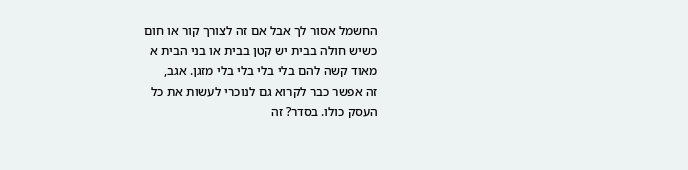החשמל אסור לך אבל אם זה לצורך קור או חום
כשיש חולה בבית יש קטן בבית או בני הבית א
מאוד קשה להם בלי בלי בלי בלי מזגן. אגב,
זה אפשר כבר לקרוא גם לנוכרי לעשות את כל
העסק כולו. בסדר? זה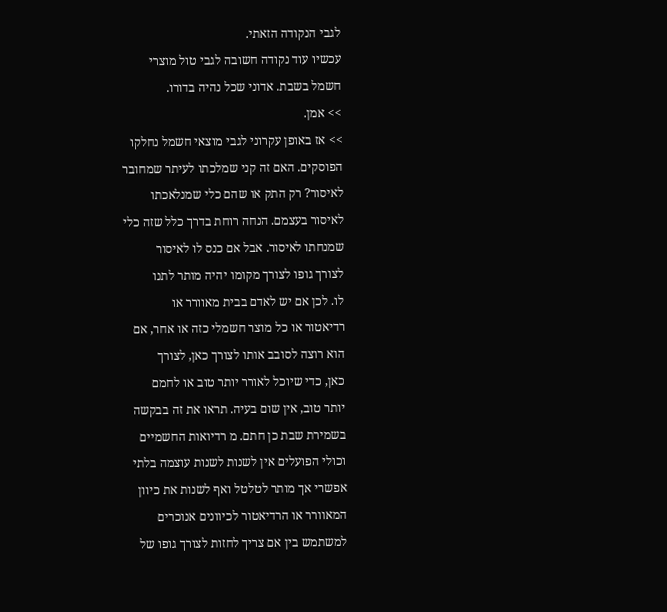לגבי הנקודה הזאתי.
עכשיו עוד נקודה חשובה לגבי טול מוצרי
חשמל בשבת. אדוני שכל נהיה בדורו.
>> אמן.
>> אז באופן עקרוני לגבי מוצאי חשמל נחלקו
הפוסקים. האם זה קני שמלכתו לעיתר שמחובר
לאיסור? רק התק או שהם כלי שמנלאכתו
לאיסור בעצמם. הנחה רוחת בדרך כלל שזה כלי
שמנחתו לאיסור. אבל אם כנס לו לאיסור
לצורך גופו לצורך מקומו יהיה מותר לתנו
לו. לכן אם יש לאדם בבית מאוורר או
רדיאטור או כל מוצר חשמלי כזה או אחר, אם
הוא רוצה לסובב אותו לצורך כאן, לצורך
כאן, כדי שיוכל לאורר יותר טוב או לחמם
יותר טוב, אין שום בעיה. תראו את זה בבקשה
בשמירת שבת כן חתם. מ רדיואות החשמיים
וכולי הפועלים אין לשנות לשנות עוצמה בלתי
אפשרי אך מותר לטלטל ואף לשנות את כיוון
המאוורר או הרדיאטור לכיוונים אנוכרים
למשתמש בין אם צריך לחזות לצורך גופו של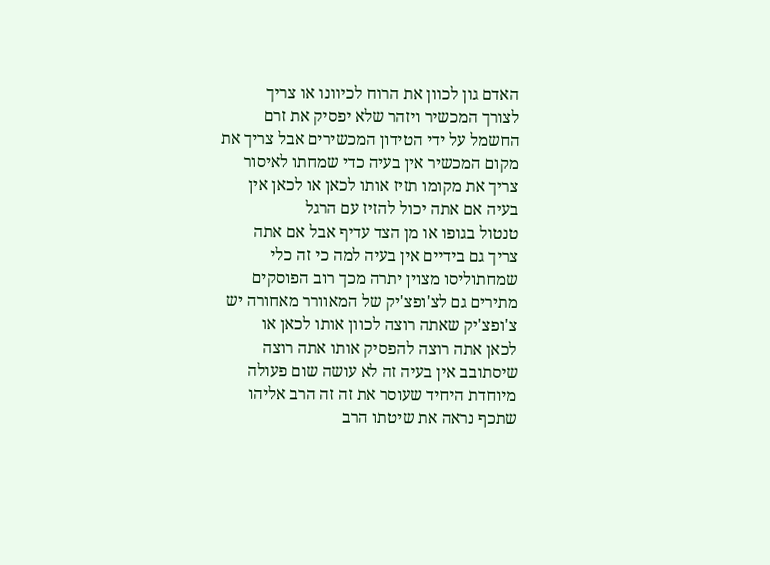האדם גון לכוון את הרוח לכיוונו או צריך
לצורך המכשיר ויזהר שלא יפסיק את זרם
החשמל על ידי הטידון המכשירים אבל צריך את
מקום המכשיר אין בעיה כדי שמחתו לאיסור
צריך את מקומו תזיז אותו לכאן או לכאן אין
בעיה אם אתה יכול להזיז עם הרגל
טנטול בגופו או מן הצד עדיף אבל אם אתה
צריך גם בידיים אין בעיה למה כי זה כלי
שמחתוליסו מצוין יתרה מכך רוב הפוסקים
מתירים גם לצ'ופצ'יק של המאוורר מאחורה יש
צ'ופצ'יק שאתה רוצה לכוון אותו לכאן או
לכאן אתה רוצה להפסיק אותו אתה רוצה
שיסתובב אין בעיה זה לא עושה שום פעולה
מיוחדת היחיד שעוסר את זה זה הרב אליהו
שתכף נראה את שיטתו הרב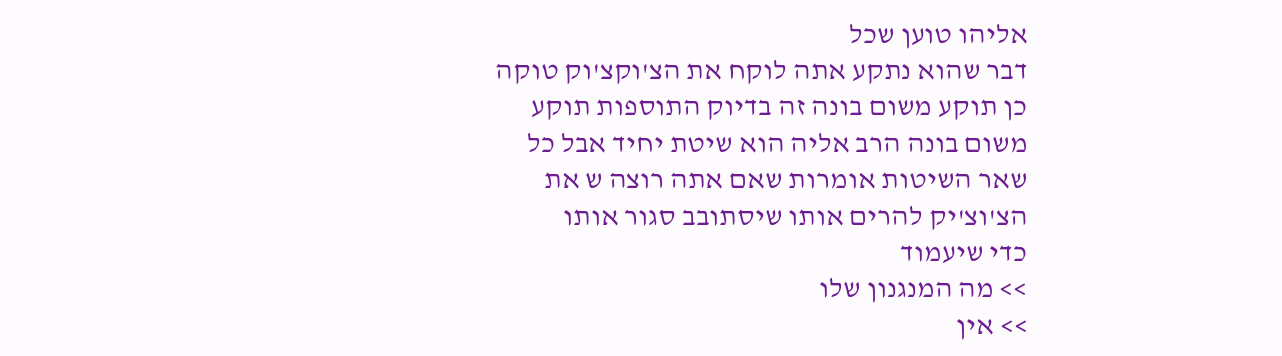אליהו טוען שכל
דבר שהוא נתקע אתה לוקח את הצ'וקצ'וק טוקה
כן תוקע משום בונה זה בדיוק התוספות תוקע
משום בונה הרב אליה הוא שיטת יחיד אבל כל
שאר השיטות אומרות שאם אתה רוצה ש את
הצ'וצ'יק להרים אותו שיסתובב סגור אותו
כדי שיעמוד
>> מה המנגנון שלו
>> אין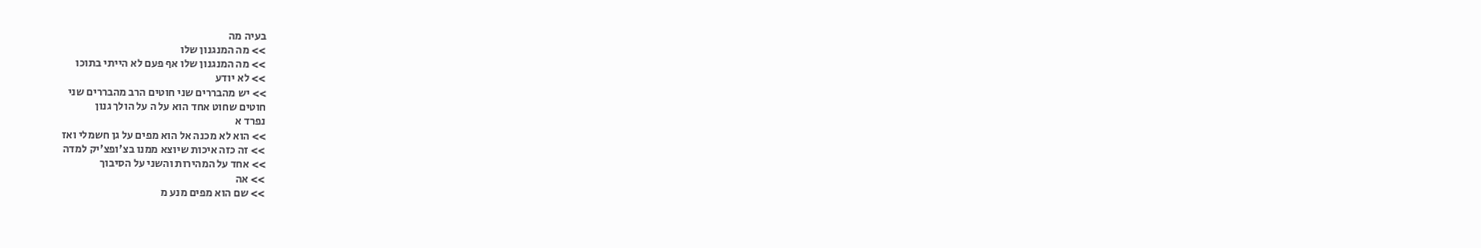בעיה מה
>> מה המנגנון שלו
>> מה המנגנון שלו אף פעם לא הייתי בתוכו
>> לא יודע
>> יש מהבררים שני חוטים הרב מהבררים שני
חוטים שחוט אחד הוא על ה על הולך גנון
נפרד א
>> הוא לא מכנה אל הוא מפים על גן חשמלי ואז
>> זה כזה איכות שיוצא ממנו בצ'ופצ'יק למדה
>> אחד על המהירות והשני על הסיבוך
>> אה
>> שם הוא מפים מנע מ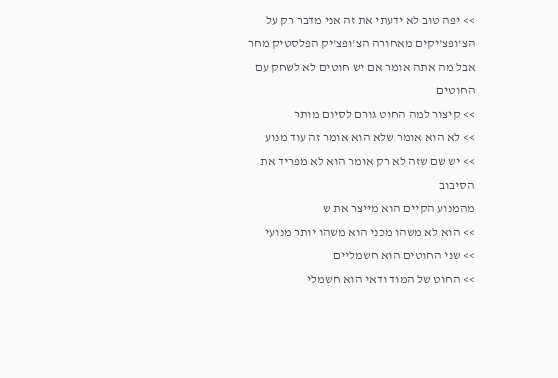>> יפה טוב לא ידעתי את זה אני מדבר רק על
הצ'ופצ'יקים מאחורה הצ'ופצ'יק הפלסטיק מחר
אבל מה אתה אומר אם יש חוטים לא לשחק עם
החוטים
>> קיצור למה החוט גורם לסיום מותר
>> לא הוא אומר שלא הוא אומר זה עוד מנוע
>> יש שם שזה לא רק אומר הוא לא מפריד את
הסיבוב
מהמנוע הקיים הוא מייצר את ש
>> הוא לא משהו מכני הוא משהו יותר מנועי
>> שני החוטים הוא חשמליים
>> החוט של המוד ודאי הוא חשמלי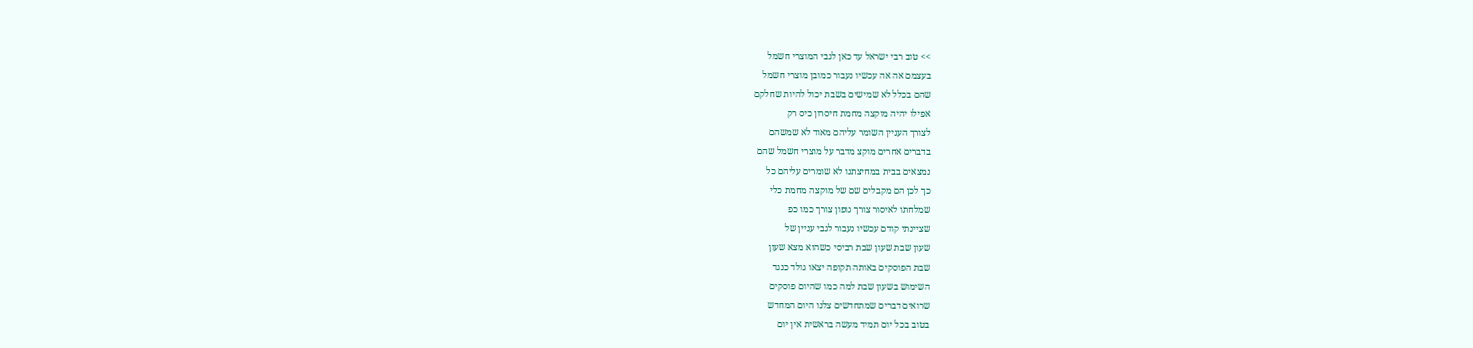>> טוב רבי ישראל עד כאן לגבי המוצרי חשמל
בעצמם אה אה עכשיו נעבור כמובן מוצרי חשמל
שהם בכלל לא שמישים בשבת יכול להיות שחלקם
אפילו יהיה מוקצה מחמת חיסרון כיס רק
לצורך העניין השומר עליהם מאוד לא שמשהם
בדברים אחרים מוקצ מדבר על מוצרי חשמל שהם
נמצאים בבית במחיצתנו לא שומרים עליהם כל
כך לכן הם מקבלים שם של מוקצה מחמת כלי
שמלחתו לאיסור צורך גופון צורך כמו כפ
שציינתי קודם עכשיו נעבור לגבי עניין של
שעון שבת שעון שבת רביסי כשהוא מצא שעון
שבת הפוסקים באותה תקופה יצאו גולד כנגד
השימוש בשעון שבת למה כמו שהיום פוסקים
שרואים דברים שמתחדשים צלנו היום המחדש
בטוב בכל יום תמיד מעשה בראשית אין יום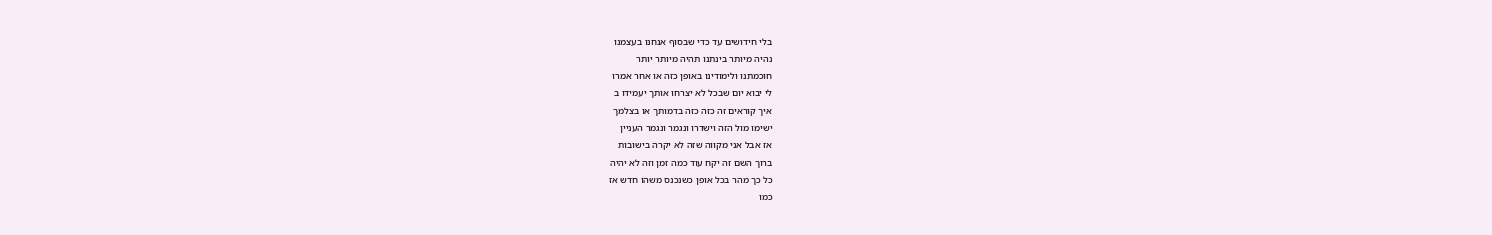בלי חידושים עד כדי שבסוף אנחנו בעצמנו
נהיה מיותר בינתנו תהיה מיותר יותר
חוכמתנו ולימודינו באופן כזה או אחר אמרו
לי יבוא יום שבכל לא יצרחו אותך יעמידו ב
איך קוראים זה כזה כזה בדמותך או בצלמך
ישימו מול הזה וישדרו ונגמר ונגמר העניין
אז אבל אני מקווה שזה לא יקרה בישובות
ברוך השם זה יקח עוד כמה זמן וזה לא יהיה
כל כך מהר בכל אופן כשנכנס משהו חדש אז
כמו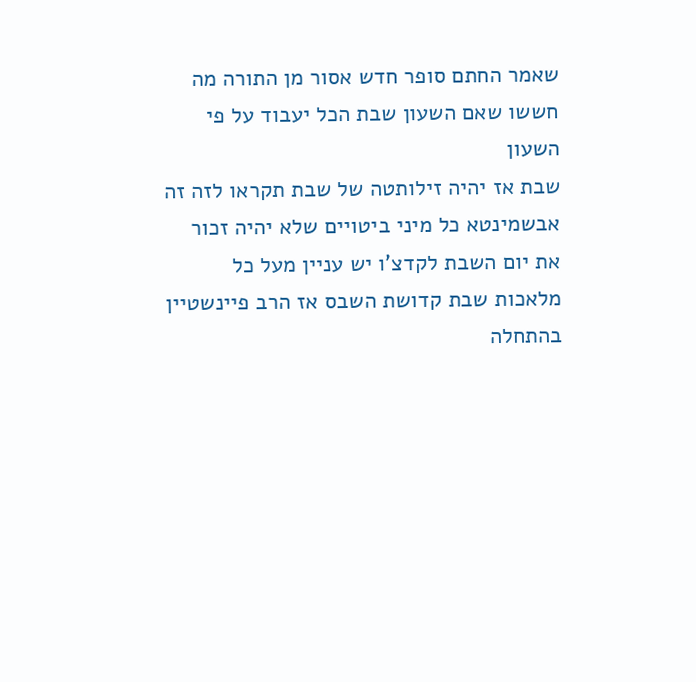שאמר החתם סופר חדש אסור מן התורה מה
חששו שאם השעון שבת הכל יעבוד על פי השעון
שבת אז יהיה זילותטה של שבת תקראו לזה זה
אבשמינטא כל מיני ביטויים שלא יהיה זכור
את יום השבת לקדצ'ו יש עניין מעל כל
מלאכות שבת קדושת השבס אז הרב פיינשטיין
בהתחלה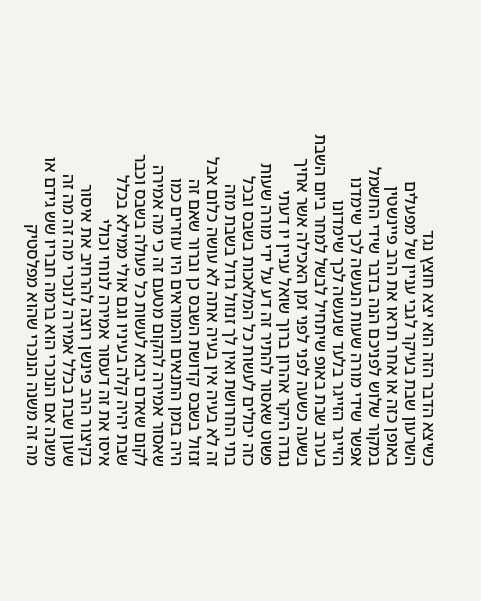כשיצא הדבר הזה הוא יצא חוצץ נגד
השרעון שבת בעיקר לגבי עניין של מפעלים
באופן כזה או אחר תראו את הרב פיינשטין
במקור שלוש לפניכם הנה בדבר שידי החשמל
אפשר שידי מורה שעות הנעשה לכך שימדנו
הזייגר הזייגר בלעד שנעשה לכך שימדונו
בערב שבת באופ שיתחיל לבשל למחר ביום השבת
בשעה כשעה לפני לפני זמן האכילה אשר אחיך
נגדה היקר אהרון ברוך שואל עניין יו דעתי
פשוט שאסור להתיר זה דע על ידי מורה שעות
כזה יכולים לעשות כל המלאכות בשבס ובכל
בתי החרושת ואין לך זנזול גדול בשבת מזה
זה לא בעיה אין בעיה אתה לא עושה כלום אבל
זנזול בשבס קדושת השבס כן וברור שאם זה
היה בזמן התנאים והמוראים היו עוזרים כמו
שאסור אמירה להקום מטעם זה כי מה אמירה
לקום שאדם יבוא לעשות כל פעולה בשבס וכבר
שבת יהיה קלה בעיניו וגם אולי ממילא בכלל
איסו את זה דעסור אמירה לנוחי וכולי
בקיצור הרב פינשן רוצה להרחיב את איסור
שעון שבת בכלל אמירה לנוכרי מה זה מה זה
משנה אם הנוכרי הוא ברמה חבריו שש גידם או
מה זה משנה הנוכרי שהוא מפלסטיק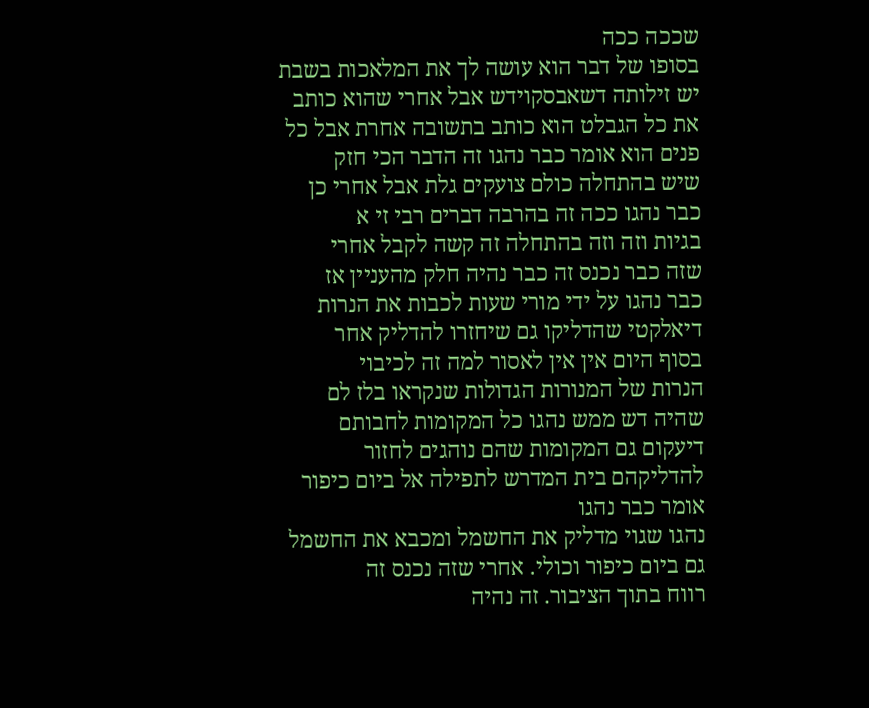שככה ככה
בסופו של דבר הוא עושה לך את המלאכות בשבת
יש זילותה דשאבסקוידש אבל אחרי שהוא כותב
את כל הגבלט הוא כותב בתשובה אחרת אבל כל
פנים הוא אומר כבר נהגו זה הדבר הכי חזק
שיש בהתחלה כולם צועקים גלת אבל אחרי כן
כבר נהגו ככה זה בהרבה דברים רבי זי א
בגיות וזה וזה בהתחלה זה קשה לקבל אחרי
שזה כבר נכנס זה כבר נהיה חלק מהעניין אז
כבר נהגו על ידי מורי שעות לכבות את הנרות
דיאלקטי שהדליקו גם שיחזרו להדליק אחר
בסוף היום אין אין לאסור למה זה לכיבוי
הנרות של המנורות הגדולות שנקראו בלז לם
שהיה דש ממש נהגו כל המקומות לחבותם
דיעקום גם המקומות שהם נוהגים לחזור
להדליקהם בית המדרש לתפילה אל ביום כיפור
אומר כבר נהגו
נהגו שגוי מדליק את החשמל ומכבא את החשמל
גם ביום כיפור וכולי. אחרי שזה נכנס זה
רווח בתוך הציבור. זה נהיה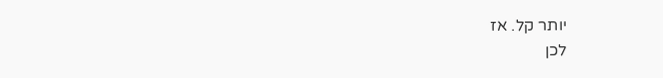יותר קל. אז
לכן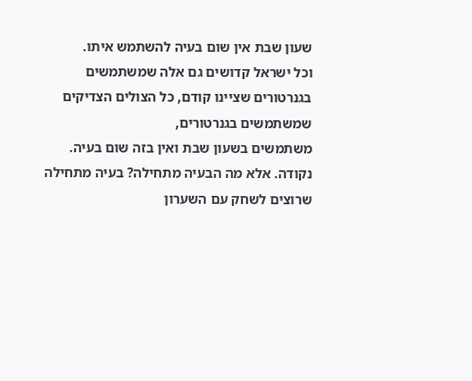שעון שבת אין שום בעיה להשתמש איתו.
וכל ישראל קדושים גם אלה שמשתמשים
בגנרטורים שציינו קודם, כל הצולים הצדיקים
שמשתמשים בגנרטורים,
משתמשים בשעון שבת ואין בזה שום בעיה.
נקודה. אלא מה הבעיה מתחילה? בעיה מתחילה
שרוצים לשחק עם השערון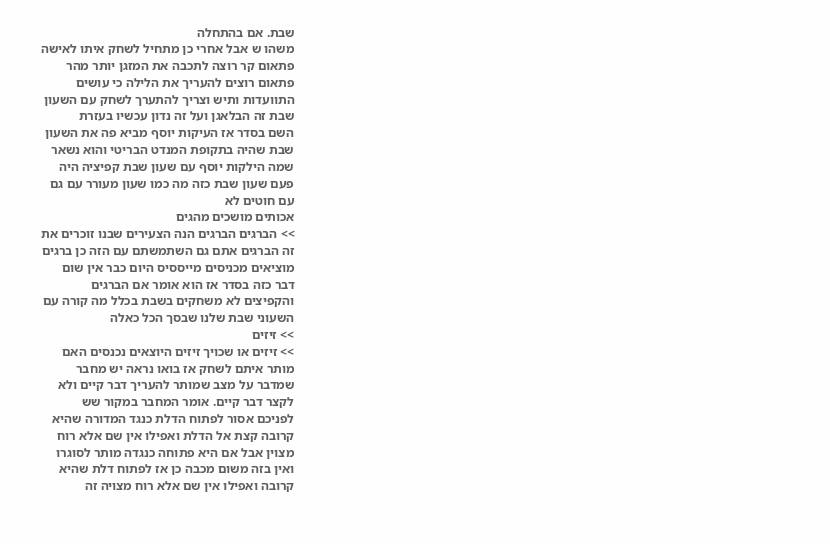שבת. אם בהתחלה
משהו ש אבל אחרי כן מתחיל לשחק איתו לאישה
פתאום קר רוצה לתכבה את המזגן יותר מהר
פתאום רוצים להעריך את הלילה כי עושים
התוועדות ותיש וצריך להתערך לשחק עם השעון
שבת זה הבלאגן ועל זה נדון עכשיו בעזרת
השם בסדר אז העיקות יוסף מביא פה את השעון
שבת שהיה בתקופת המנדט הבריטי והוא נשאר
שמה הילקות יוסף עם שעון שבת קפיציה היה
פעם שעון שבת כזה מה כמו שעון מעורר עם גם
עם חוטים לא
אכותים מושכים מהגים
>> הברגים הברגים הנה הצעירים שבנו זוכרים את
זה הברגים אתם גם השתמשתם עם הזה כן ברגים
מוציאים מכניסים מייססיס היום כבר אין שום
דבר כזה בסדר אז הוא אומר אם הברגים
והקפיצים לא משחקים בשבת בכלל מה קורה עם
השעוני שבת שלנו שבסך הכל כאלה
>> זיזים
>> זיזים או שכויך זיזים היוצאים נכנסים האם
מותר איתם לשחק אז בואו נראה יש מחבר
שמדבר על מצב שמותר להעריך דבר קיים ולא
לקצר דבר קיים. אומר המחבר במקור שש
לפניכם אסור לפתוח הדלת כנגד המדורה שהיא
קרובה קצת אל הדלת ואפילו אין שם אלא רוח
מצוין אבל אם היא פתוחה כנגדה מותר לסוגרו
ואין בזה משום מכבה כן אז לפתוח דלת שהיא
קרובה ואפילו אין שם אלא רוח מצויה זה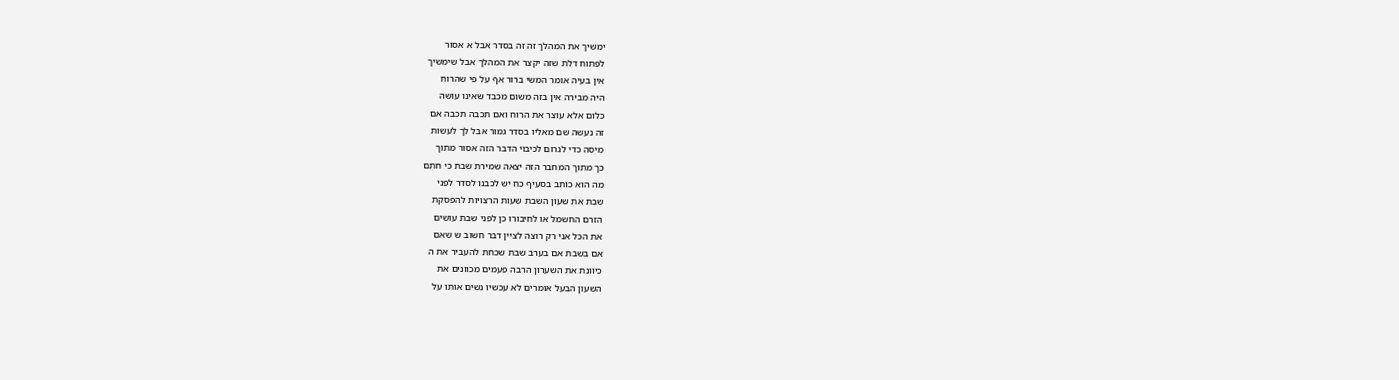ימשיך את המהלך זה זה בסדר אבל א אסור
לפתוח דלת שזה יקצר את המהלך אבל שימשיך
אין בעיה אומר המשי ברור אף על פי שהרוח
היה מבירה אין בזה משום מכבד שאינו עושה
כלום אלא עוצר את הרוח ואם תכבה תכבה אם
זה נעשה שם מאליו בסדר גמור אבל לך לעשות
מיסה כדי לגרום לכיבוי הדבר הזה אסור מתוך
כך מתוך המחבר הזה יצאה שמירת שבת כי חתם
מה הוא כותב בסעיף כח יש לכבנו לסדר לפני
שבת את שעון השבת שעות הרצויות להפסקת
הזרם החשמל או לחיבורו כן לפני שבת עושים
את הכל אני רק רוצה לציין דבר חשוב ש שאם
אם בשבת אם בערב שבת שכחת להעביר את ה
כיוונת את השערון הרבה פעמים מכוונים את
השעון הבעל אומרים לא עכשיו נשים אותו על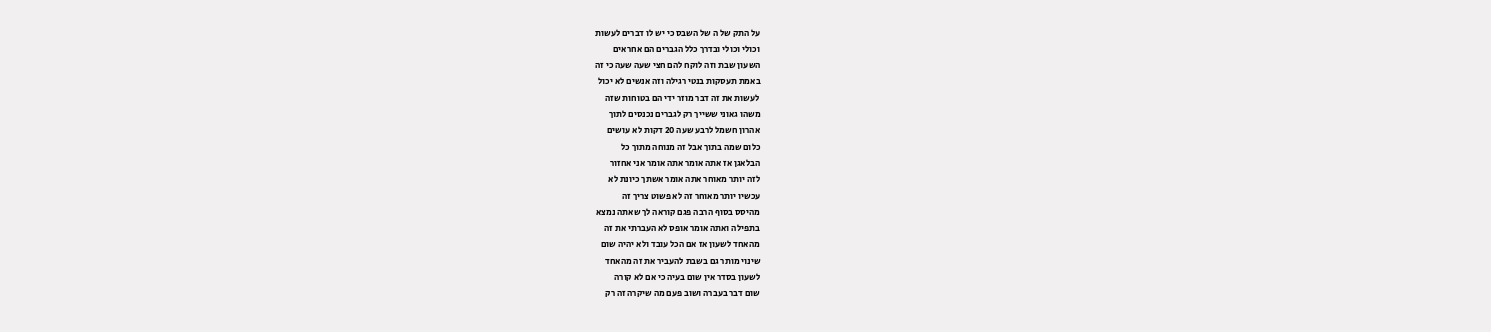על התק של ה של השבס כי יש לו דברים לעשות
וכולי וכולי ובדרך כלל הגברים הם אחראים
השעון שבת וזה לוקח להם חצי שעה שעה כי זה
באמת תעסקות בנטי רגילה וזה אנשים לא יכול
לעשות את זה דבר מוזר ידי הם בטוחות שזה
משהו גאוני ששייך רק לגברים נכנסים לתוך
אהרון חשמל לרבע שעה 20 דקות לא עושים
כלום שמה בתוך אבל זה מנוחה מתוך כל
הבלאגן אז אתה אומר אתה אומר אני אחזור
לזה יותר מאוחר אתה אומר אשתך כיונת לא
עכשיו יותר מאוחר זה לא פשוט צריך זה
מהיסס בסוף הרבה פגם קוראה לך שאתה נמצא
בתפילה ואתה אומר אופס לא העברתי את זה
מהאחד לשעון אז אם הכל עובד ולא יהיה שום
שינוי מותר גם בשבת להעביר את זה מהאחד
לשעון בסדר אין שום בעיה כי אם לא קורה
שום דבר בעברה ושוב פעם מה שיקרה זה רק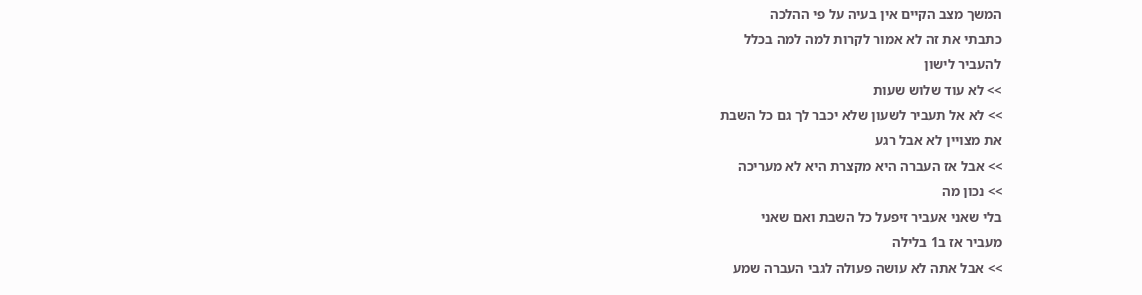המשך מצב הקיים אין בעיה על פי ההלכה
כתבתי את זה לא אמור לקרות למה למה בכלל
להעביר לישון
>> לא עוד שלוש שעות
>> לא אל תעביר לשעון שלא יכבר לך גם כל השבת
את מצויין לא אבל רגע
>> אבל אז העברה היא מקצרת היא לא מעריכה
>> נכון מה
בלי שאני אעביר זיפעל כל השבת ואם שאני
מעביר אז ב1 בלילה
>> אבל אתה לא עושה פעולה לגבי העברה שמע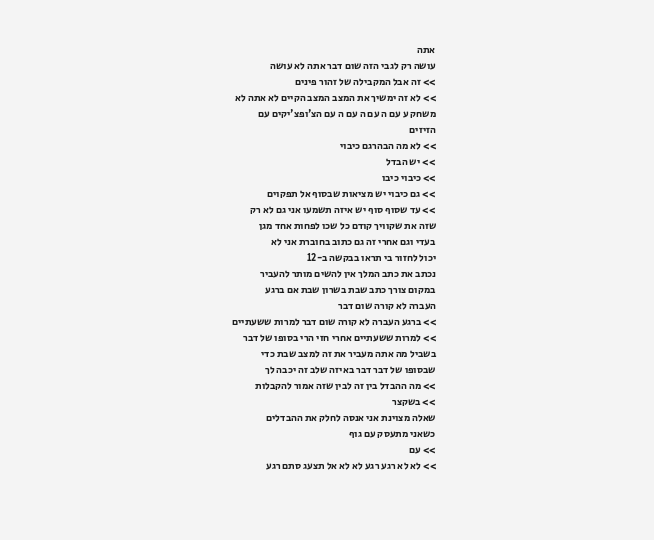אתה
עושה רק לגבי הזה שום דבר אתה לא עושה
>> זה אבל המקבילה של זהור פינים
>> לא זה ימשיך את המצב המצב הקיים לא אתה לא
משחק ע עם ה עם ה עם ה עם הצ'ופצ'יקים עם
הזיזים
>> לא מה הבהרגם כיבוי
>> יש הבדל
>> כיבוי כיבו
>> גם כיבוי יש מציאות שבסוף אל תפקוים
>> עד שסוף סוף יש איזה תשמעו אני גם לא רק
שזה את שקוויך קודם כל שכו לפחות אחד מגן
בעדי וגם אחרי זה גם כתוב בחוברת אני לא
יכול לחזור בי תראו בבקשה ב-12
נכתב את כתב המלך אין להשים מותר להעביר
במקום צורך כתב שבת בשרון שבת אם ברגע
העברה לא קורה שום דבר
>> ברגע העברה לא קורה שום דבר למרות ששעתיים
>> למרות ששעתיים אחרי חזי הרי בסופו של דבר
בשביל מה אתה מעביר את זה למצב שבת כדי
שבסופו של דבר דבר באיזה שלב זה יכבה לך
>> מה ההבדל בין זה לבין שזה אמור להקבלות
>> בשקצר
שאלה מצוינת אני אנסה לחלק את ההבדלים
כשאני מתעסק עם גוף
>> עם
>> לא לא רגע רגע לא לא אל תצעג סתם רגע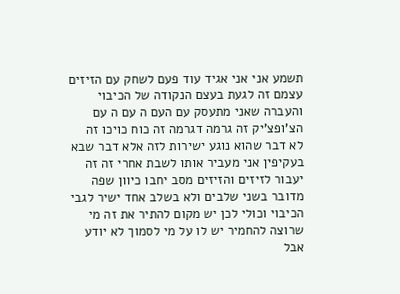תשמע אני אני אגיד עוד פעם לשחק עם הזיזים
עצמם זה לגעת בעצם הנקודה של הכיבוי
והעברה שאני מתעסק עם העם ה עם ה עם
הצ'ופצ'יק זה גרמה דגרמה זה כוח כויכו זה
לא דבר שהוא נוגע ישירות לזה אלא דבר שבא
בעקיפין אני מעביר אותו לשבת אחרי זה זה
יעבור לזיזים והזיזים מסב יחבו כיוון שפה
מדובר בשני שלבים ולא בשלב אחד ישיר לגבי
הכיבוי וכולי לכן יש מקום להתיר את זה מי
שרוצה להחמיר יש לו על מי לסמוך לא יודע
אבל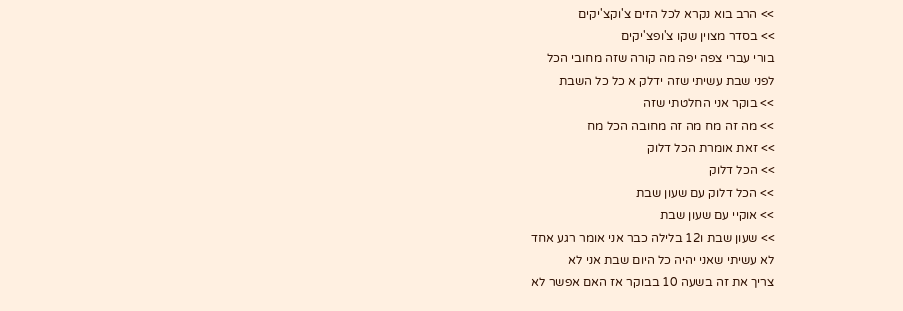>> הרב בוא נקרא לכל הזים צ'וקצ'יקים
>> בסדר מצוין שקו צ'ופצ'יקים
בורי עברי צפה יפה מה קורה שזה מחובי הכל
לפני שבת עשיתי שזה ידלק א כל כל השבת
>> בוקר אני החלטתי שזה
>> מה זה מח מה זה מחובה הכל מח
>> זאת אומרת הכל דלוק
>> הכל דלוק
>> הכל דלוק עם שעון שבת
>> אוקיי עם שעון שבת
>> שעון שבת ו12 בלילה כבר אני אומר רגע אחד
לא עשיתי שאני יהיה כל היום שבת אני לא
צריך את זה בשעה 10 בבוקר אז האם אפשר לא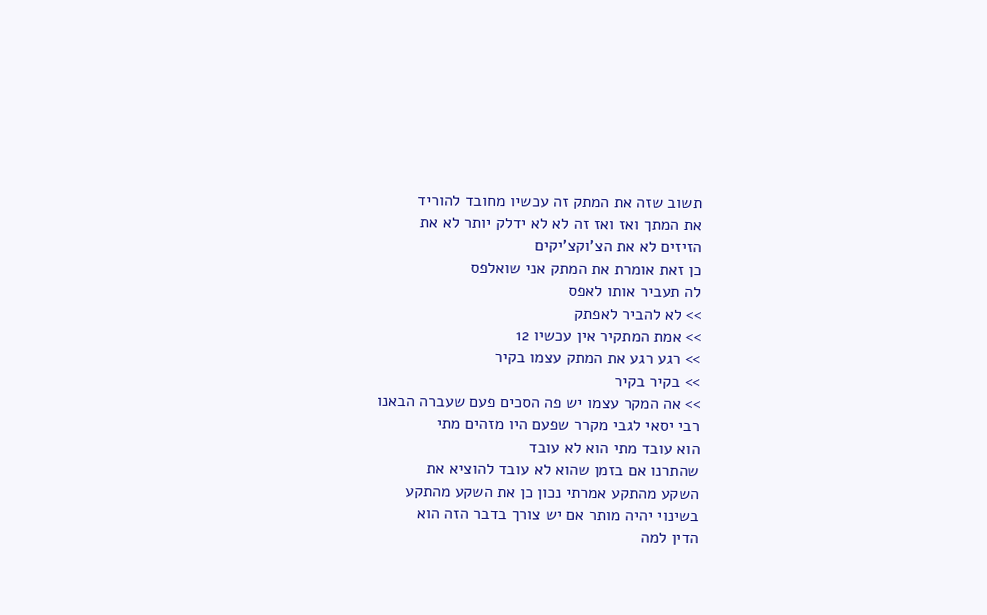תשוב שזה את המתק זה עכשיו מחובד להוריד
את המתך ואז ואז זה לא לא ידלק יותר לא את
הזיזים לא את הצ'וקצ'יקים
כן זאת אומרת את המתק אני שואלפס
לה תעביר אותו לאפס
>> לא להביר לאפתק
>> אמת המתקיר אין עכשיו 12
>> רגע רגע את המתק עצמו בקיר
>> בקיר בקיר
>> אה המקר עצמו יש פה הסכים פעם שעברה הבאנו
רבי יסאי לגבי מקרר שפעם היו מזהים מתי
הוא עובד מתי הוא לא עובד
שהתרנו אם בזמן שהוא לא עובד להוציא את
השקע מהתקע אמרתי נכון כן את השקע מהתקע
בשינוי יהיה מותר אם יש צורך בדבר הזה הוא
הדין למה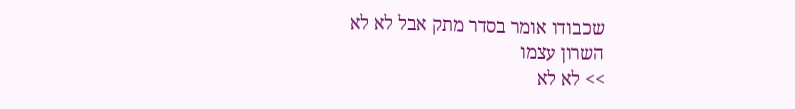שכבודו אומר בסדר מתק אבל לא לא
השרון עצמו
>> לא לא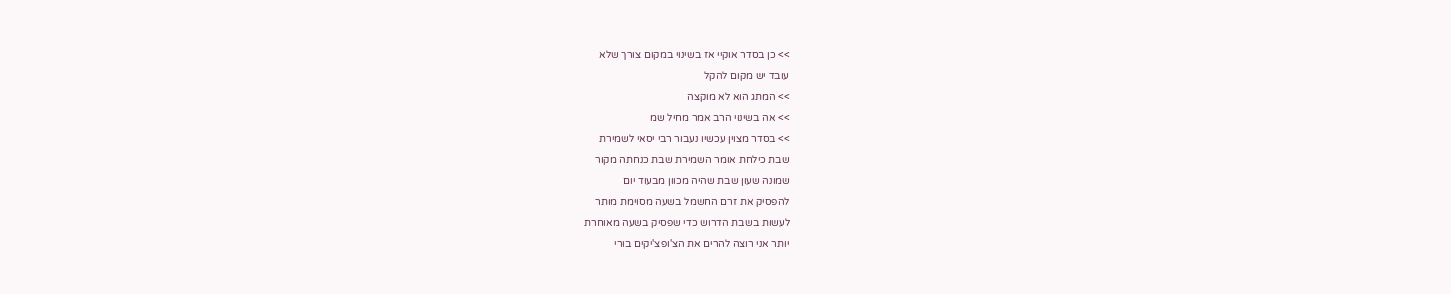>> כן בסדר אוקיי אז בשינוי במקום צורך שלא
עובד יש מקום להקל
>> המתג הוא לא מוקצה
>> אה בשינוי הרב אמר מחיל שמ
>> בסדר מצוין עכשיו נעבור רבי יסאי לשמירת
שבת כילחת אומר השמירת שבת כנחתה מקור
שמונה שעון שבת שהיה מכוון מבעוד יום
להפסיק את זרם החשמל בשעה מסוימת מותר
לעשות בשבת הדרוש כדי שפסיק בשעה מאוחרת
יותר אני רוצה להרים את הצ'ופצ'יקים בורי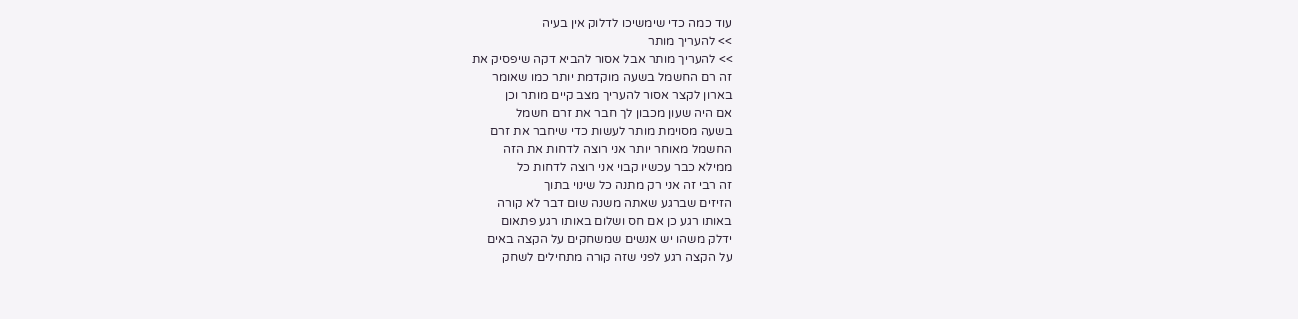עוד כמה כדי שימשיכו לדלוק אין בעיה
>> להעריך מותר
>> להעריך מותר אבל אסור להביא דקה שיפסיק את
זה רם החשמל בשעה מוקדמת יותר כמו שאומר
בארון לקצר אסור להעריך מצב קיים מותר וכן
אם היה שעון מכבון לך חבר את זרם חשמל
בשעה מסוימת מותר לעשות כדי שיחבר את זרם
החשמל מאוחר יותר אני רוצה לדחות את הזה
ממילא כבר עכשיו קבוי אני רוצה לדחות כל
זה רבי זה אני רק מתנה כל שינוי בתוך
הזיזים שברגע שאתה משנה שום דבר לא קורה
באותו רגע כן אם חס ושלום באותו רגע פתאום
ידלק משהו יש אנשים שמשחקים על הקצה באים
על הקצה רגע לפני שזה קורה מתחילים לשחק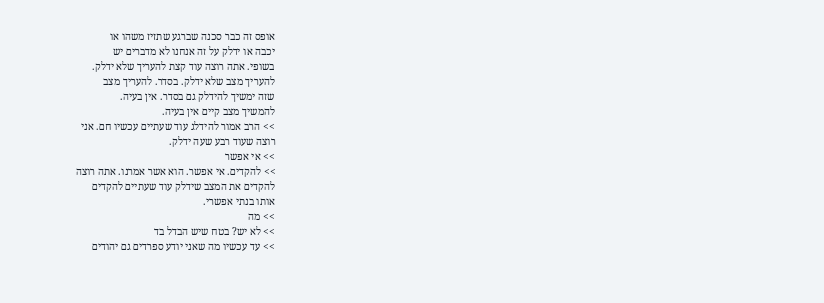אופס זה כבר סכנה שברגע שתזיז משהו או
יכבה או ידלק על זה אנחנו לא מדברים יש
בשופי. אתה רוצה עוד קצת להעריך שלא ידלק.
להעריך מצב שלא ידלק. בסדר. להעריך מצב
שזה ימשיך להידלק גם בסדר. אין בעיה.
להמשיך מצב קיים אין בעיה.
>> הרב אמור להידלג עוד שעתיים עכשיו חם. אני
רוצה שעוד רבע שעה ידלק.
>> אי אפשר
>> להקדים. אי אפשר. הוא אשר אמרנו. אתה רוצה
להקדים את המצב שידלק עוד שעתיים להקדים
אותו בנתי אפשרי.
>> מה
>> לא יש? בטח שיש הבדל בד
>> עד עכשיו מה שאני יודע ספרדים גם יהודים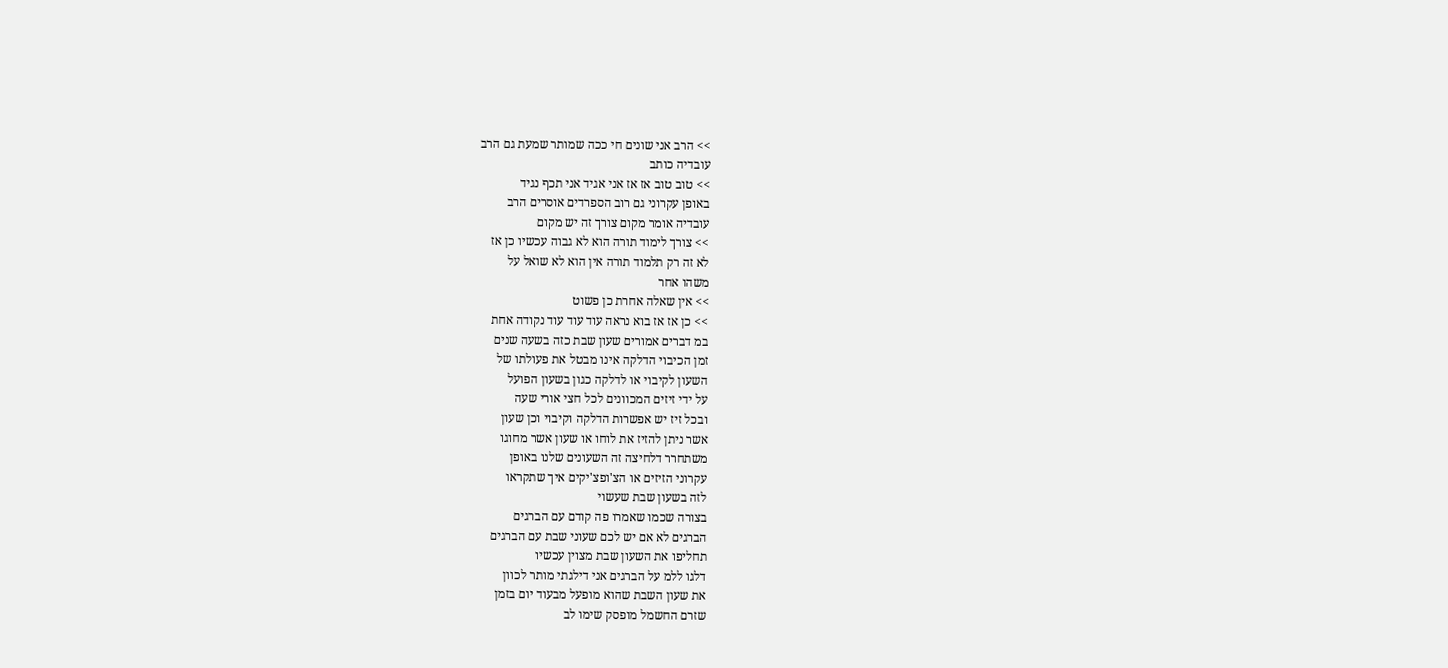>> הרב אני שונים חי ככה שמותר שמעת גם הרב
עובדיה כותב
>> טוב טוב אז אז אני אגיד אני תכף נגיד
באופן עקרוני גם רוב הספרדים אוסרים הרב
עובדיה אומר מקום צורך זה יש מקום
>> צורך לימוד תורה הוא לא גבוה עכשיו כן אז
לא זה רק תלמוד תורה אין הוא לא שואל על
משהו אחר
>> אין שאלה אחרת כן פשוט
>> כן אז אז בוא נראה עוד עוד עוד נקודה אחת
במ דברים אמורים שעון שבת כזה בשעה שנים
זמן הכיבוי הדלקה אינו מבטל את פעולתו של
השעון לקיבוי או לדלקה כגון בשעון הפועל
על ידי זיזים המכוונים לכל חצי אורי שעה
ובכל זיז יש אפשרות הדלקה וקיבוי וכן שעון
אשר ניתן להזיז את לוחו או שעון אשר מחוגו
משתחרר דלחיצה זה השעונים שלנו באופן
עקרוני הזיזים או הצ'ופצ'יקים איך שתקראו
לזה בשעון שבת שעשוי
בצורה שכמו שאמרו פה קודם עם הברגים
הברגים לא אם יש לכם שעוני שבת עם הברגים
תחליפו את השעון שבת מצוין עכשיו
דלגו ללמ על הברגים אני דילגתי מותר לכוון
את שעון השבת שהוא מופעל מבעוד יום בזמן
שזרם החשמל מופסק שימו לב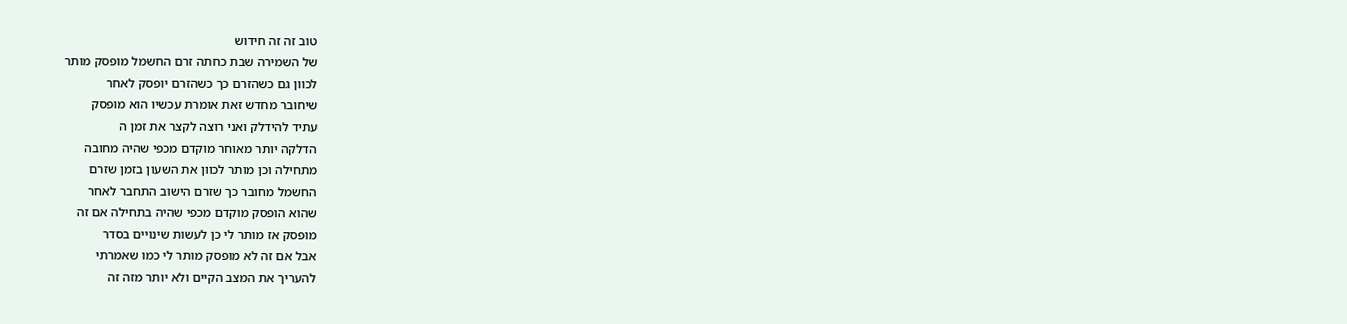טוב זה זה חידוש
של השמירה שבת כחתה זרם החשמל מופסק מותר
לכוון גם כשהזרם כך כשהזרם יופסק לאחר
שיחובר מחדש זאת אומרת עכשיו הוא מופסק
עתיד להידלק ואני רוצה לקצר את זמן ה
הדלקה יותר מאוחר מוקדם מכפי שהיה מחובה
מתחילה וכן מותר לכוון את השעון בזמן שזרם
החשמל מחובר כך שזרם הישוב התחבר לאחר
שהוא הופסק מוקדם מכפי שהיה בתחילה אם זה
מופסק אז מותר לי כן לעשות שינויים בסדר
אבל אם זה לא מופסק מותר לי כמו שאמרתי
להעריך את המצב הקיים ולא יותר מזה זה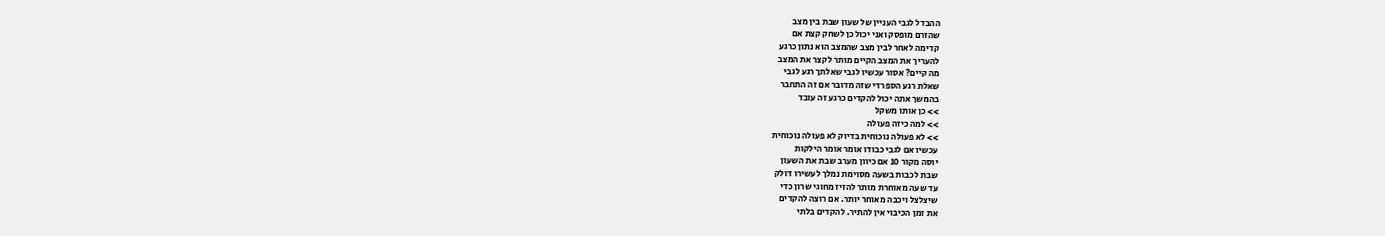ההבדל לגבי העניין של שעון שבת בין מצב
שהזרם מופסק ואני יכול כן לשחק קצת אם
קדימה לאחר לבין מצב שהמצב הוא נתון כרגע
להעריך את המצב הקיים מותר לקצר את המצב
מה קיים? אסור עכשיו לגבי שאלתך רגע לגבי
שאלת רגע הספרדי שזה מדובר אם זה התחבר
בהמשך אתה יכול להקדים כרגע זה עובד
>> כן אותו משקל
>> למה כיזה פעולה
>> לא פעולה נוכוחית בדיוק לא פעולה נוכוחית
עכשיו אם לגבי כבודו אומר אומר הילקות
יוסה מקור 10 אם כיוון מערב שבת את השעון
שבת לכבות בשעה מסוימת נמלך לעשירו דולק
עד שעה מאוחרת מותר להזיז מחוגי שרון כדי
שיצלצל ויכבה מאוחר יותר. אם רוצה להקדים
את זמן הכיבוי אין להתיר. להקדים בלתי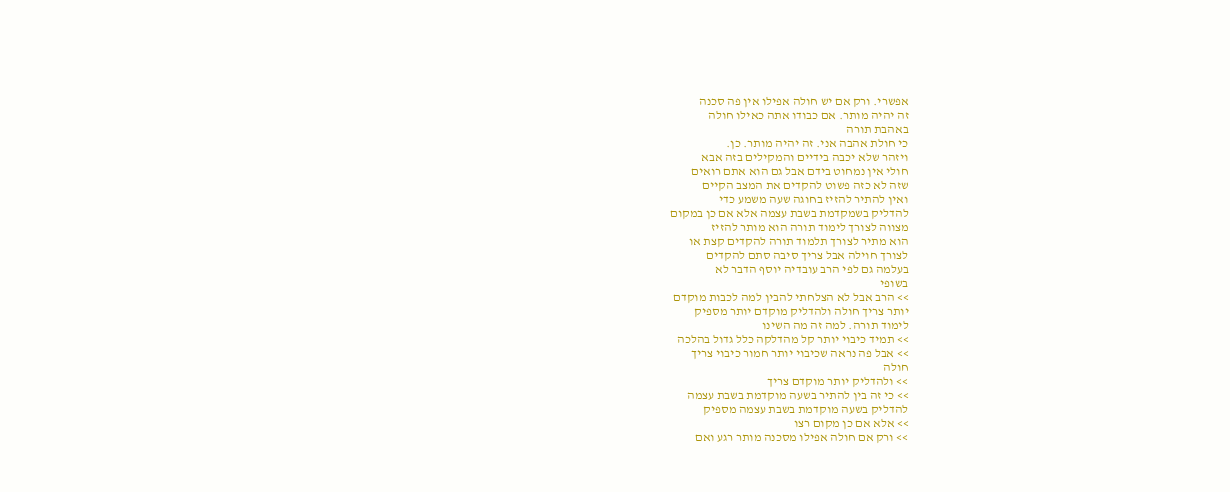אפשרי. ורק אם יש חולה אפילו אין פה סכנה
זה יהיה מותר. אם כבודו אתה כאילו חולה
באהבת תורה
כי חולת אהבה אני. זה יהיה מותר. כן.
ויזהר שלא יכבה בידיים והמקילים בזה אבא
חולי אין נמחוט בידם אבל גם הוא אתם רואים
שזה לא כזה פשוט להקדים את המצב הקיים
ואין להתיר להזיז בחוגה שעה משמע כדי
להדליק בשמקדמת בשבת עצמה אלא אם כן במקום
מצווה לצורך לימוד תורה הוא מותר להזיז
הוא מתיר לצורך תלמוד תורה להקדים קצת או
לצורך חוילה אבל צריך סיבה סתם להקדים
בעלמה גם לפי הרב עובדיה יוסף הדבר לא
בשופי
>> הרב אבל לא הצלחתי להבין למה לכבות מוקדם
יותר צריך חולה ולהדליק מוקדם יותר מספיק
לימוד תורה. למה זה מה השינו
>> תמיד כיבוי יותר קל מהדלקה כלל גדול בהלכה
>> אבל פה נראה שכיבוי יותר חמור כיבוי צריך
חולה
>> ולהדליק יותר מוקדם צריך
>> כי זה בין להתיר בשעה מוקדמת בשבת עצמה
להדליק בשעה מוקדמת בשבת עצמה מספיק
>> אלא אם כן מקום רצו
>> ורק אם חולה אפילו מסכנה מותר רגע ואם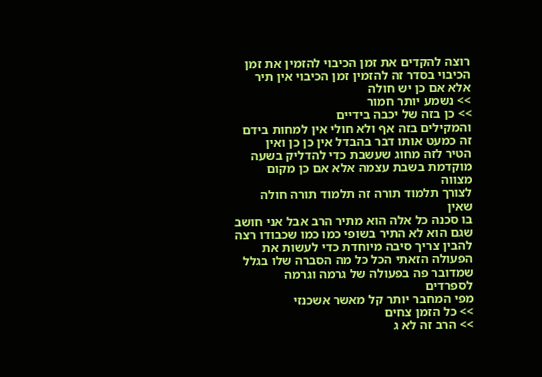רוצה להקדים את זמן הכיבוי להזמין את זמן
הכיבוי בסדר זה להזמין זמן הכיבוי אין תיר
אלא אם כן יש חולה
>> נשמע יותר חמור
>> כן בזה של יכבה בידיים
והמקילים בזה אף ולא חולי אין למחות בידם
זה כמעט אותו דבר בהבדל אין כן כן ואין
הטיר לזה מחוג שעשבת כדי להדליק בשעה
מוקדמת בשבת עצמה אלא אם כן מקום מצווה
לצורך תלמוד תורה זה תלמוד תורה חולה שאין
בו סכנה כל אלה הוא מתיר הרב אבל אני חושב
שגם הוא לא התיר בשופי כמו כמו שכבודו רצה
להבין צריך סיבה מיוחדת כדי לעשות את
הפעולה הזאתי הכל כל מה הסברה שלו בגלל
שמדובר פה בפעולה של גרמה וגרמה לספרדים
מפי המחבר יותר קל מאשר אשכנזי
>> כל הזמן צחים
>> הרב זה לא ג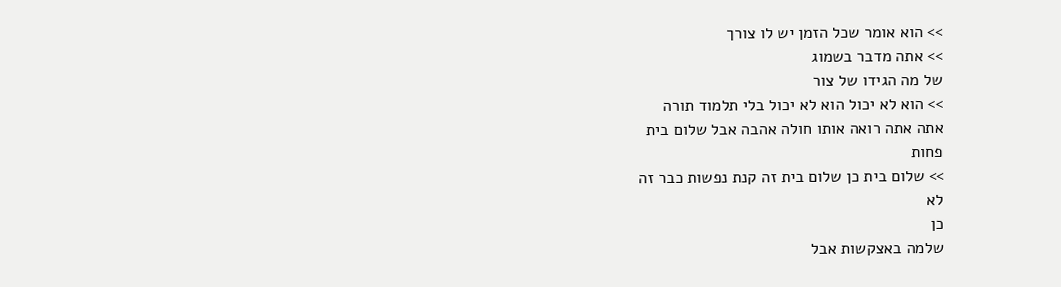>> הוא אומר שכל הזמן יש לו צורך
>> אתה מדבר בשמוג
של מה הגידו של צור
>> הוא לא יכול הוא לא יכול בלי תלמוד תורה
אתה אתה רואה אותו חולה אהבה אבל שלום בית
פחות
>> שלום בית כן שלום בית זה קנת נפשות כבר זה
לא
כן
שלמה באצקשות אבל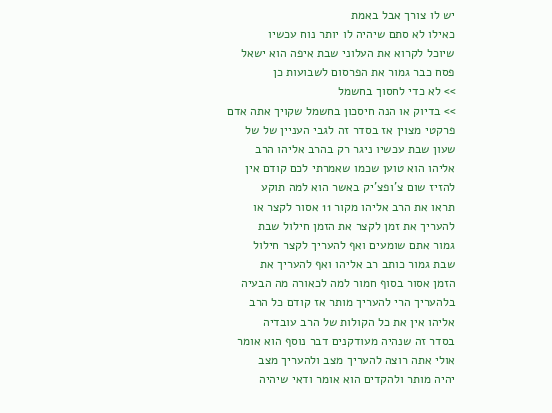יש לו צורך אבל באמת
כאילו לא סתם שיהיה לו יותר נוח עכשיו
שיוכל לקרוא את העלוני שבת איפה הוא ישאל
פסח כבר גמור את הפרסום לשבועות כן
>> לא כדי לחסוך בחשמל
>> בדיוק או הנה חיסכון בחשמל שקויך אתה אדם
פרקטי מצוין אז בסדר זה לגבי העניין של של
שעון שבת עכשיו ניגר רק בהרב אליהו הרב
אליהו הוא טוען שכמו שאמרתי לכם קודם אין
להזיז שום צ'ופצ'יק באשר הוא למה תוקע
תראו את הרב אליהו מקור 11 אסור לקצר או
להעריך את זמן לקצר את הזמן חילול שבת
גמור אתם שומעים ואף להעריך לקצר חילול
שבת גמור כותב רב אליהו ואף להעריך את
הזמן אסור בסוף חמור למה לכאורה מה הבעיה
בלהעריך הרי להעריך מותר אז קודם כל הרב
אליהו אין את כל הקולות של הרב עובדיה
בסדר זה שנהיה מעודקנים דבר נוסף הוא אומר
אולי אתה רוצה להעריך מצב ולהעריך מצב
יהיה מותר ולהקדים הוא אומר ודאי שיהיה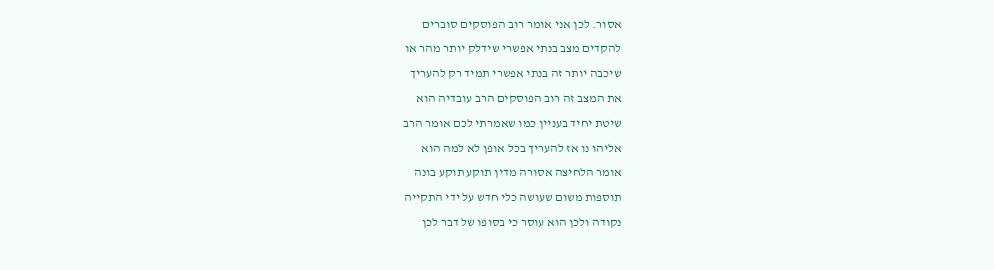אסור. לכן אני אומר רוב הפוסקים סוברים
להקדים מצב בנתי אפשרי שידלק יותר מהר או
שיכבה יותר זה בנתי אפשרי תמיד רק להעריך
את המצב זה רוב הפוסקים הרב עובדיה הוא
שיטת יחיד בעניין כמו שאמרתי לכם אומר הרב
אליהו נו אז להעריך בכל אופן לא למה הוא
אומר הלחיצה אסורה מדין תוקע תוקע בונה
תוספות משום שעושה כלי חדש על ידי התקייה
נקודה ולכן הוא עוסר כי בסופו של דבר לכן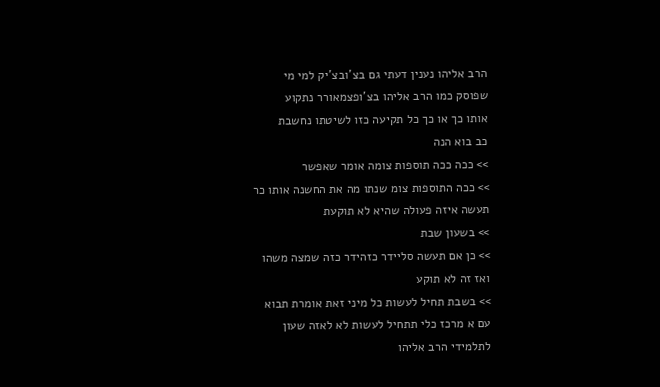הרב אליהו נענין דעתי גם בצ'ובצ'יק למי מי
שפוסק כמו הרב אליהו בצ'ופצמאורר נתקוע
אותו כך או כך כל תקיעה כזו לשיטתו נחשבת
כב בוא הנה
>> ככה ככה תוספות צומה אומר שאפשר
>> ככה התוספות צומ שנתו מה את החשנה אותו כר
תעשה איזה פעולה שהיא לא תוקעת
>> בשעון שבת
>> כן אם תעשה סליידר כזהידר כזה שמצה משהו
ואז זה לא תוקע
>> בשבת תחיל לעשות כל מיני זאת אומרת תבוא
עם א מרכז כלי תתחיל לעשות לא לאזה שעון
לתלמידי הרב אליהו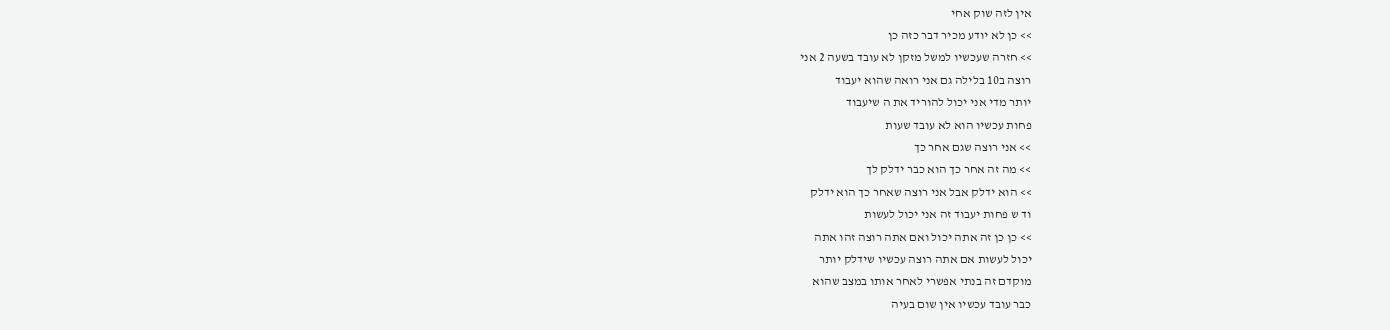אין לזה שוק אחי
>> כן לא יודע מכיר דבר כזה כן
>> חזרה שעכשיו למשל מזקן לא עובד בשעה 2 אני
רוצה ב10 בלילה גם אני רואה שהוא יעבוד
יותר מדי אני יכול להוריד את ה שיעבוד
פחות עכשיו הוא לא עובד שעות
>> אני רוצה שגם אחר כך
>> מה זה אחר כך הוא כבר ידלק לך
>> הוא ידלק אבל אני רוצה שאחר כך הוא ידלק
וד ש פחות יעבוד זה אני יכול לעשות
>> כן כן זה אתה יכול ואם אתה רוצה זהו אתה
יכול לעשות אם אתה רוצה עכשיו שידלק יותר
מוקדם זה בנתי אפשרי לאחר אותו במצב שהוא
כבר עובד עכשיו אין שום בעיה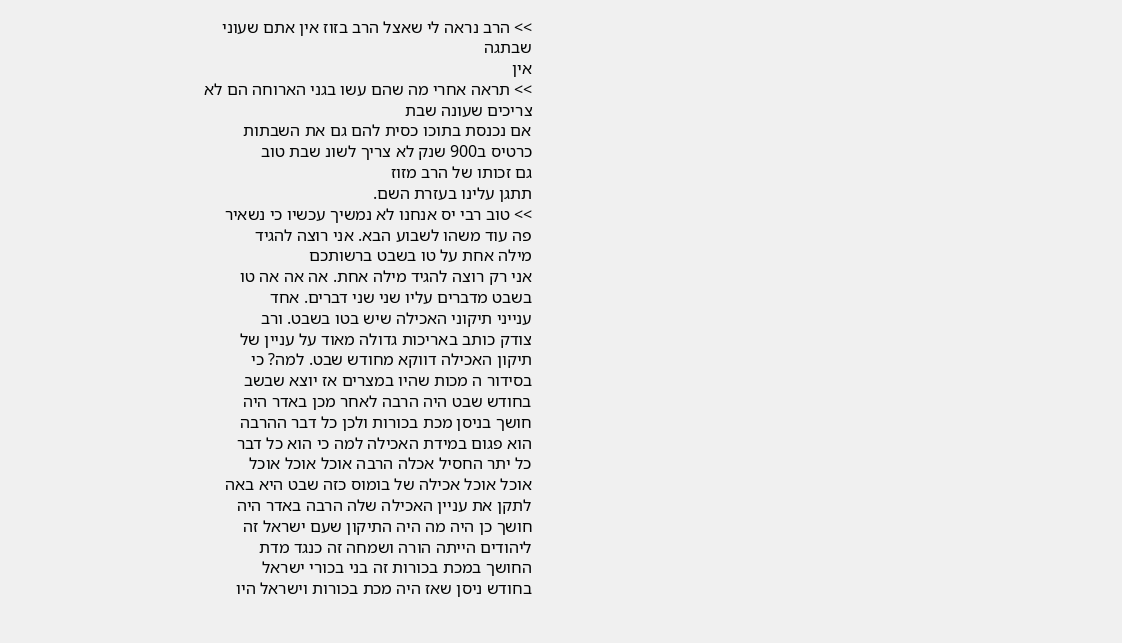>> הרב נראה לי שאצל הרב בזוז אין אתם שעוני
שבתגה
אין
>> תראה אחרי מה שהם עשו בגני הארוחה הם לא
צריכים שעונה שבת
אם נכנסת בתוכו כסית להם גם את השבתות
כרטיס ב900 שנק לא צריך לשונ שבת טוב
גם זכותו של הרב מזוז
תתגן עלינו בעזרת השם.
>> טוב רבי יס אנחנו לא נמשיך עכשיו כי נשאיר
פה עוד משהו לשבוע הבא. אני רוצה להגיד
מילה אחת על טו בשבט ברשותכם
אני רק רוצה להגיד מילה אחת. אה אה אה טו
בשבט מדברים עליו שני שני דברים. אחד
ענייני תיקוני האכילה שיש בטו בשבט. ורב
צודק כותב באריכות גדולה מאוד על עניין של
תיקון האכילה דווקא מחודש שבט. למה? כי
בסידור ה מכות שהיו במצרים אז יוצא שבשב
בחודש שבט היה הרבה לאחר מכן באדר היה
חושך בניסן מכת בכורות ולכן כל דבר ההרבה
הוא פגום במידת האכילה למה כי הוא כל דבר
כל יתר החסיל אכלה הרבה אוכל אוכל אוכל
אוכל אוכל אכילה של בומוס כזה שבט היא באה
לתקן את עניין האכילה שלה הרבה באדר היה
חושך כן היה מה היה התיקון שעם ישראל זה
ליהודים הייתה הורה ושמחה זה כנגד מדת
החושך במכת בכורות זה בני בכורי ישראל
בחודש ניסן שאז היה מכת בכורות וישראל היו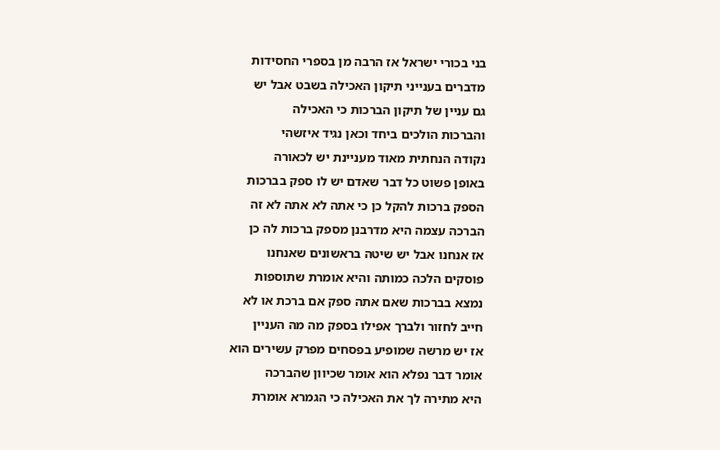בני בכורי ישראל אז הרבה מן בספרי החסידות
מדברים בענייני תיקון האכילה בשבט אבל יש
גם עניין של תיקון הברכות כי האכילה
והברכות הולכים ביחד וכאן נגיד איזשהי
נקודה הנחתית מאוד מעניינת יש לכאורה
באופן פשוט כל דבר שאדם יש לו ספק בברכות
הספק ברכות להקל כן כי אתה לא אתה לא זה
הברכה עצמה היא מדרבנן מספק ברכות לה כן
אז אנחנו אבל יש שיטה בראשונים שאנחנו
פוסקים הלכה כמותה והיא אומרת שתוספות
נמצא בברכות שאם אתה ספק אם ברכת או לא
חייב לחזור ולברך אפילו בספק מה מה העניין
אז יש מרשה שמופיע בפסחים מפרק עשירים הוא
אומר דבר נפלא הוא אומר שכיוון שהברכה
היא מתירה לך את האכילה כי הגמרא אומרת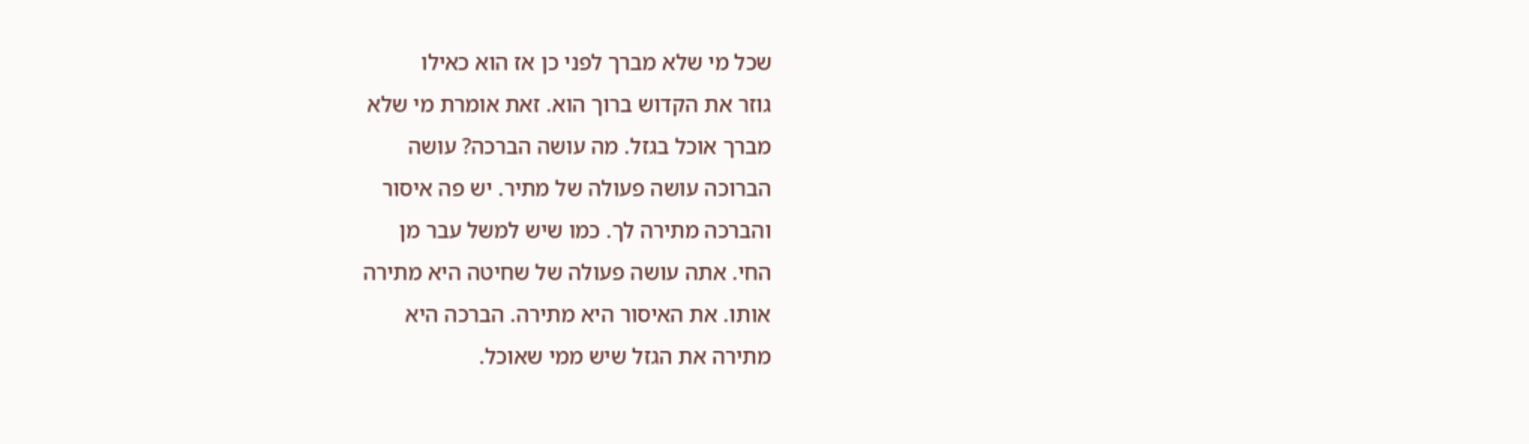שכל מי שלא מברך לפני כן אז הוא כאילו
גוזר את הקדוש ברוך הוא. זאת אומרת מי שלא
מברך אוכל בגזל. מה עושה הברכה? עושה
הברוכה עושה פעולה של מתיר. יש פה איסור
והברכה מתירה לך. כמו שיש למשל עבר מן
החי. אתה עושה פעולה של שחיטה היא מתירה
אותו. את האיסור היא מתירה. הברכה היא
מתירה את הגזל שיש ממי שאוכל.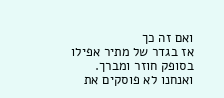ואם זה כך
אז בגדר של מתיר אפילו בסופק חוזר ומברך.
ואנחנו לא פוסקים את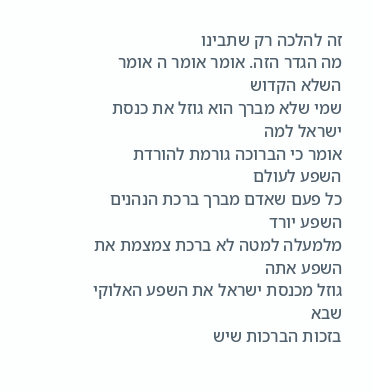זה להלכה רק שתבינו
מה הגדר הזה. אומר אומר ה אומר השלא הקדוש
שמי שלא מברך הוא גוזל את כנסת ישראל למה
אומר כי הברוכה גורמת להורדת השפע לעולם
כל פעם שאדם מברך ברכת הנהנים השפע יורד
מלמעלה למטה לא ברכת צמצמת את השפע אתה
גוזל מכנסת ישראל את השפע האלוקי שבא
בזכות הברכות שיש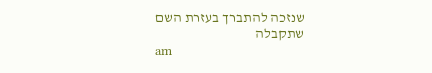שנזכה להתברך בעזרת השם
שתקבלה
am